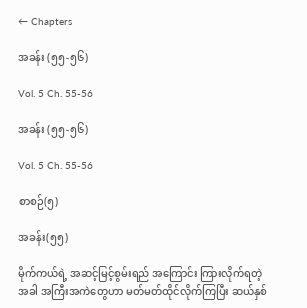← Chapters

အခန်း (၅၅-၅၆)

Vol. 5 Ch. 55-56

အခန်း (၅၅-၅၆)

Vol. 5 Ch. 55-56

စာစဉ်(၅)

အခန်း(၅၅)

မိုက်ကယ်ရဲ့ အဆင့်မြင့်စွမ်းရည် အကြောင်း ကြားလိုက်ရတဲ့အခါ အကြီးအကဲတွေဟာ မတ်မတ်ထိုင်လိုက်ကြပြီး ဆယ်နှစ်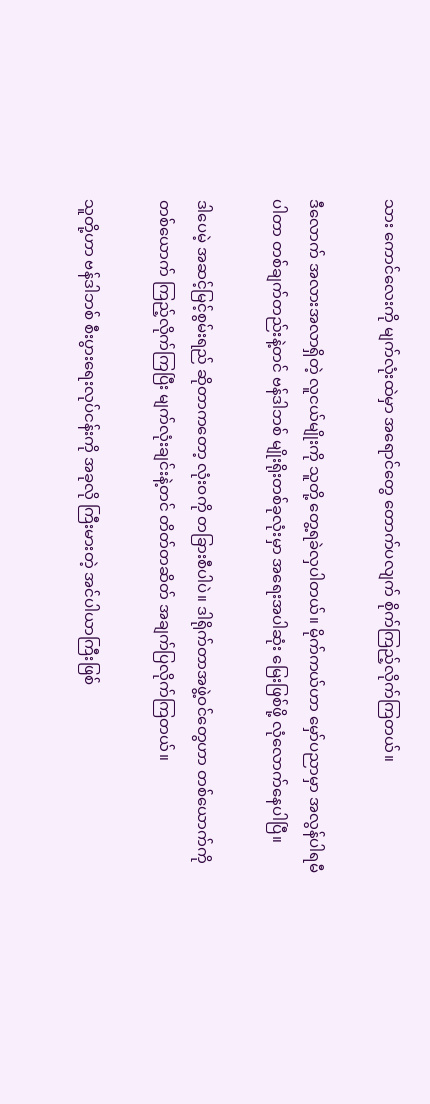သား ကောင်လေးကို မျက်လုံးထဲမှာ အရောင်တွေ တောက်ပလျက် စိုက်ကြည့်လိုက်ကြတယ်။

ဒီလောက် အလားအလာရှိတဲ့ လူငယ်မျိုးကို သူတို့ တွေ့ရခဲလှပါတယ်။ မိုက်ကယ်ဟာ မှော်ပညာမှာ အလွန်ပါရမီပါတာ တစ်ချက်တည်းနဲ့တင် ဗန်ဒါဘစ် မျိုးရိုးတစ်ခုလုံးမှာ အရေးအပါဆုံး မြေးဖြစ်ဖို့ လုံလောက်နေပါပြီ။

ဒါပေမဲ့ အဆင့်မြင့်စွမ်းရည် ဆိုတာကတော့ လုံးဝကို တခြားစီပါပဲ။ ဒါရိုက်တာအဖွဲ့ဝင်တွေဟာ တစ်ယောက်ကိုတစ်ယောက် ကြည့်လိုက်ကြပြီး မျက်လုံးချင်းနဲ့တင် တိတ်တဆိတ် အချက်ပြလိုက်ကြတယ်။

သူတို့ဟာ ဗန်ဒါဘစ် စီးပွားရေးလုပ်ငန်းကို အခုလို ကြီးမားတဲ့ အင်ပါယာကြီးဖြစ်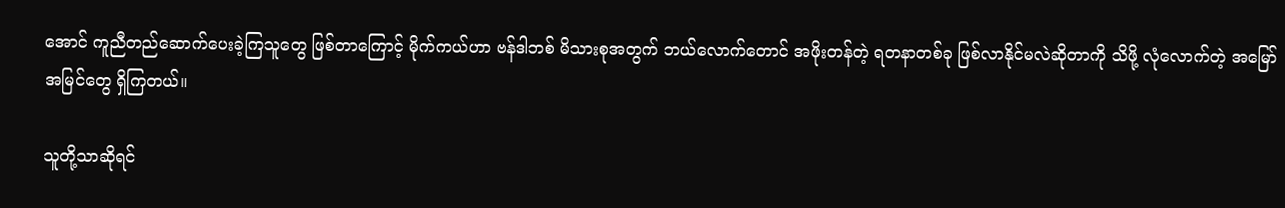အောင် ကူညီတည်ဆောက်ပေးခဲ့ကြသူတွေ ဖြစ်တာကြောင့် မိုက်ကယ်ဟာ ဗန်ဒါဘစ် မိသားစုအတွက် ဘယ်လောက်တောင် အဖိုးတန်တဲ့ ရတနာတစ်ခု ဖြစ်လာနိုင်မလဲဆိုတာကို သိဖို့ လုံလောက်တဲ့ အမြော်အမြင်တွေ ရှိကြတယ်။

သူတို့သာဆိုရင်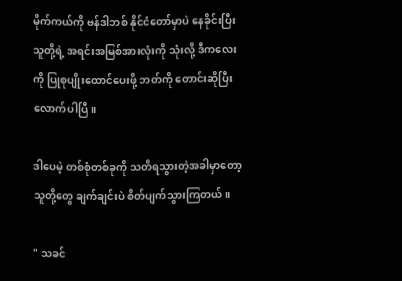မိုက်ကယ်ကို ဗန်ဒါဘစ် နိုင်ငံတော်မှာပဲ နေခိုင်းပြီး သူတို့ရဲ့ အရင်းအမြစ်အားလုံးကို သုံးလို့ ဒီကလေးကို ပြုစုပျိုးထောင်ပေးဖို့ ဘတ်ကို တောင်းဆိုပြီးလောက်ပါပြီ။

ဒါပေမဲ့ တစ်စုံတစ်ခုကို သတိရသွားတဲ့အခါမှာတော့ သူတို့တွေ ချက်ချင်းပဲ စိတ်ပျက်သွားကြတယ်။

" သခင်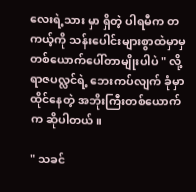လေးရဲ့သား မှာ ရှိတဲ့ ပါရမီက တကယ့်ကို သန်းပေါင်းများစွာထဲမှာမှ တစ်ယောက်ပေါ်တာမျိုးပါပဲ " လို့ ရာဇပလ္လင်ရဲ့ ဘေးကပ်လျက် ခုံမှာ ထိုင်နေတဲ့ အဘိုးကြီးတစ်ယောက်က ဆိုပါတယ်။

" သခင်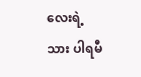လေးရဲ့သား ပါရမီ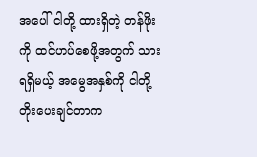အပေါ် ငါတို့ ထားရှိတဲ့ တန်ဖိုးကို ထင်ဟပ်စေဖို့အတွက် သား ရရှိမယ့် အမွေအနှစ်ကို ငါတို့ တိုးပေးချင်တာက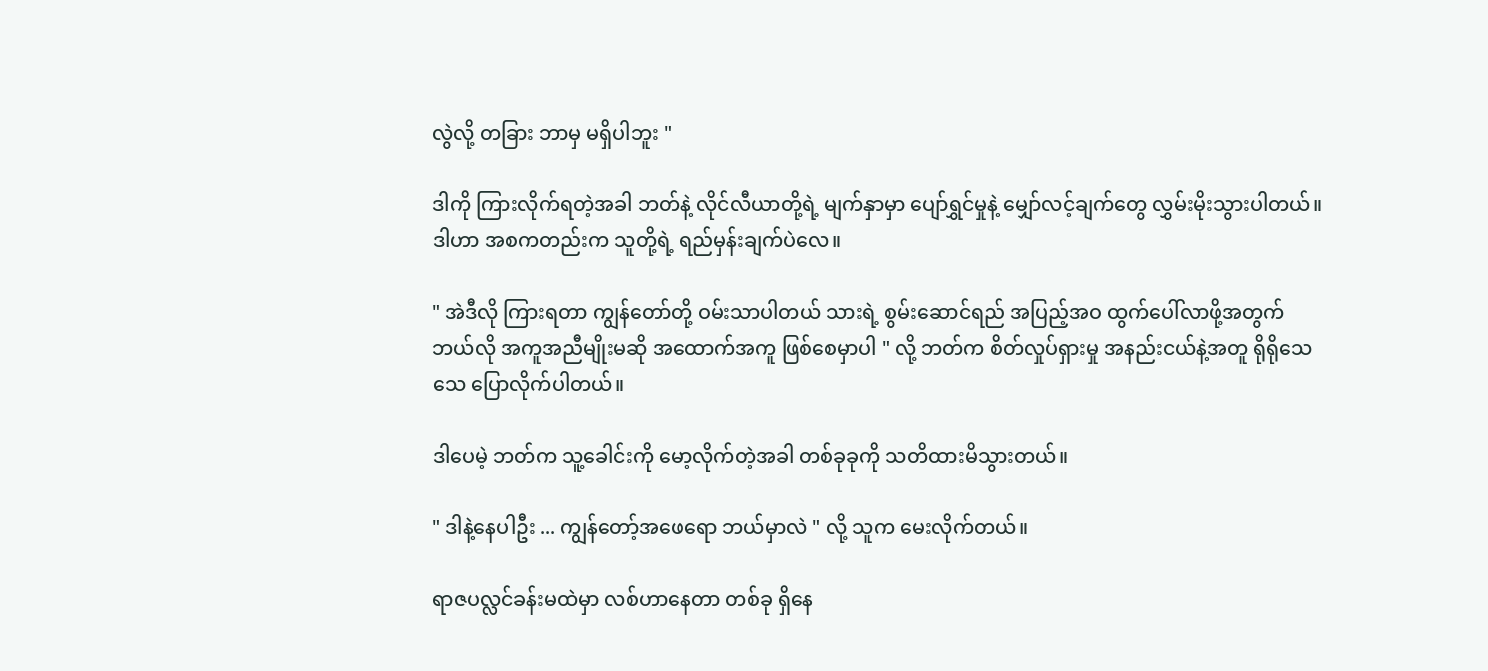လွဲလို့ တခြား ဘာမှ မရှိပါဘူး "

ဒါကို ကြားလိုက်ရတဲ့အခါ ဘတ်နဲ့ လိုင်လီယာတို့ရဲ့ မျက်နှာမှာ ပျော်ရွှင်မှုနဲ့ မျှော်လင့်ချက်တွေ လွှမ်းမိုးသွားပါတယ်။ ဒါဟာ အစကတည်းက သူတို့ရဲ့ ရည်မှန်းချက်ပဲလေ။

" အဲဒီလို ကြားရတာ ကျွန်တော်တို့ ဝမ်းသာပါတယ် သားရဲ့ စွမ်းဆောင်ရည် အပြည့်အဝ ထွက်ပေါ်လာဖို့အတွက် ဘယ်လို အကူအညီမျိုးမဆို အထောက်အကူ ဖြစ်စေမှာပါ " လို့ ဘတ်က စိတ်လှုပ်ရှားမှု အနည်းငယ်နဲ့အတူ ရိုရိုသေသေ ပြောလိုက်ပါတယ်။

ဒါပေမဲ့ ဘတ်က သူ့ခေါင်းကို မော့လိုက်တဲ့အခါ တစ်ခုခုကို သတိထားမိသွားတယ်။

" ဒါနဲ့နေပါဦး ... ကျွန်တော့်အဖေရော ဘယ်မှာလဲ " လို့ သူက မေးလိုက်တယ်။

ရာဇပလ္လင်ခန်းမထဲမှာ လစ်ဟာနေတာ တစ်ခု ရှိနေ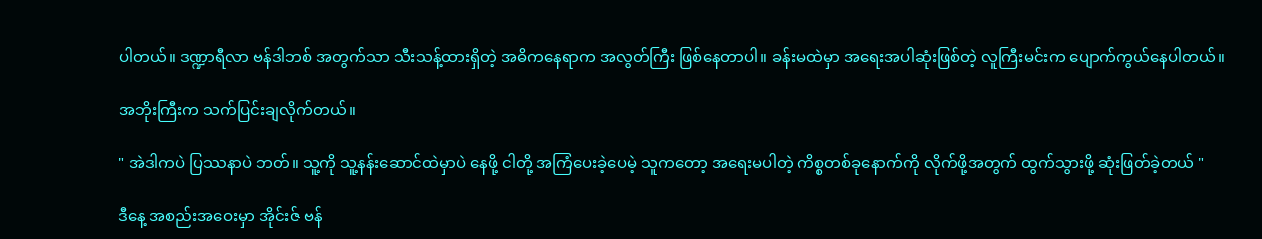ပါတယ်။ ဒဏ္ဍာရီလာ ဗန်ဒါဘစ် အတွက်သာ သီးသန့်ထားရှိတဲ့ အဓိကနေရာက အလွတ်ကြီး ဖြစ်နေတာပါ။ ခန်းမထဲမှာ အရေးအပါဆုံးဖြစ်တဲ့ လူကြီးမင်းက ပျောက်ကွယ်နေပါတယ်။

အဘိုးကြီးက သက်ပြင်းချလိုက်တယ်။

" အဲဒါကပဲ ပြဿနာပဲ ဘတ်။ သူ့ကို သူ့နန်းဆောင်ထဲမှာပဲ နေဖို့ ငါတို့ အကြံပေးခဲ့ပေမဲ့ သူကတော့ အရေးမပါတဲ့ ကိစ္စတစ်ခုနောက်ကို လိုက်ဖို့အတွက် ထွက်သွားဖို့ ဆုံးဖြတ်ခဲ့တယ် "

ဒီနေ့ အစည်းအဝေးမှာ အိုင်းဇ် ဗန်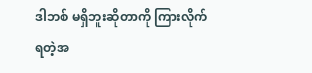ဒါဘစ် မရှိဘူးဆိုတာကို ကြားလိုက်ရတဲ့အ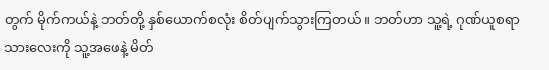တွက် မိုက်ကယ်နဲ့ ဘတ်တို့ နှစ်ယောက်စလုံး စိတ်ပျက်သွားကြတယ်။ ဘတ်ဟာ သူ့ရဲ့ ဂုဏ်ယူစရာသားလေးကို သူ့အဖေနဲ့ မိတ်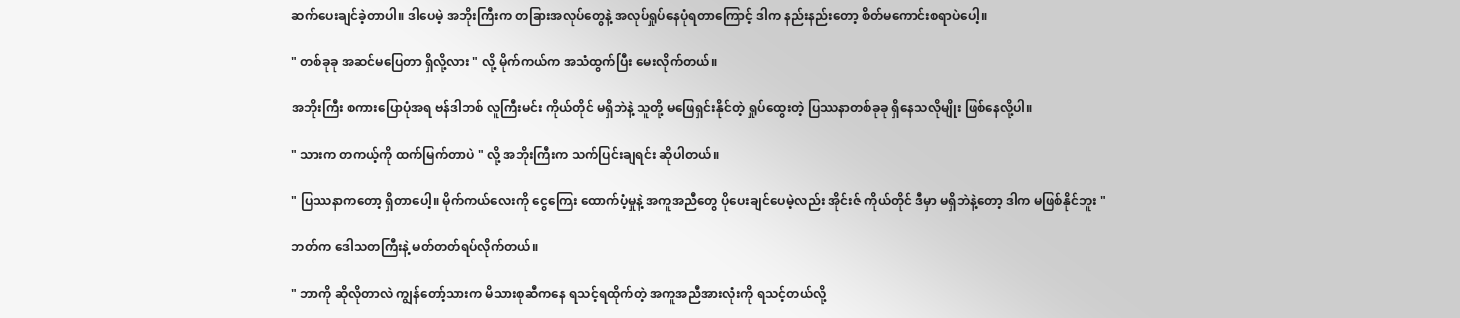ဆက်ပေးချင်ခဲ့တာပါ။ ဒါပေမဲ့ အဘိုးကြီးက တခြားအလုပ်တွေနဲ့ အလုပ်ရှုပ်နေပုံရတာကြောင့် ဒါက နည်းနည်းတော့ စိတ်မကောင်းစရာပဲပေါ့။

" တစ်ခုခု အဆင်မပြေတာ ရှိလို့လား " လို့ မိုက်ကယ်က အသံထွက်ပြီး မေးလိုက်တယ်။

အဘိုးကြီး စကားပြောပုံအရ ဗန်ဒါဘစ် လူကြီးမင်း ကိုယ်တိုင် မရှိဘဲနဲ့ သူတို့ မဖြေရှင်းနိုင်တဲ့ ရှုပ်ထွေးတဲ့ ပြဿနာတစ်ခုခု ရှိနေသလိုမျိုး ဖြစ်နေလို့ပါ။

" သားက တကယ့်ကို ထက်မြက်တာပဲ " လို့ အဘိုးကြီးက သက်ပြင်းချရင်း ဆိုပါတယ်။

" ပြဿနာကတော့ ရှိတာပေါ့။ မိုက်ကယ်လေးကို ငွေကြေး ထောက်ပံ့မှုနဲ့ အကူအညီတွေ ပိုပေးချင်ပေမဲ့လည်း အိုင်းဇ် ကိုယ်တိုင် ဒီမှာ မရှိဘဲနဲ့တော့ ဒါက မဖြစ်နိုင်ဘူး "

ဘတ်က ဒေါသတကြီးနဲ့ မတ်တတ်ရပ်လိုက်တယ်။

" ဘာကို ဆိုလိုတာလဲ ကျွန်တော့်သားက မိသားစုဆီကနေ ရသင့်ရထိုက်တဲ့ အကူအညီအားလုံးကို ရသင့်တယ်လို့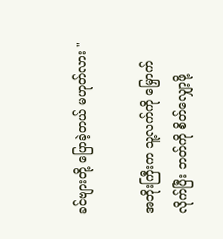ခင်ဗျားတို့ ပြောခဲ့တယ် မဟုတ်လား "

အဘိုးကြီးက သူ့လက်ကို မြှောက်လိုက်ပြီး ဘတ်ကို စိတ်လျှော့ဖို့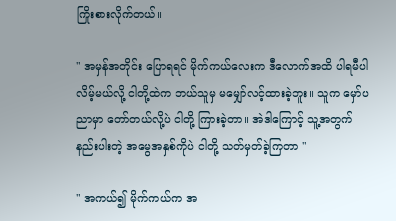ကြိုးစားလိုက်တယ်။

" အမှန်အတိုင်း ပြောရရင် မိုက်ကယ်လေးက ဒီလောက်အထိ ပါရမီပါလိမ့်မယ်လို့ ငါတို့ထဲက ဘယ်သူမှ မမျှော်လင့်ထားခဲ့ဘူး။ သူက မှော်ပညာမှာ တော်တယ်လို့ပဲ ငါတို့ ကြားခဲ့တာ။ အဲဒါကြောင့် သူ့အတွက် နည်းပါးတဲ့ အမွေအနှစ်ကိုပဲ ငါတို့ သတ်မှတ်ခဲ့ကြတာ "

" အကယ်၍ မိုက်ကယ်က အ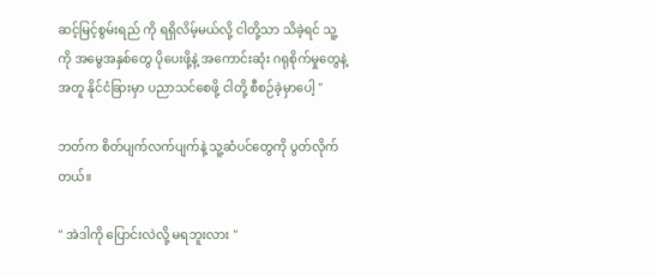ဆင့်မြင့်စွမ်းရည် ကို ရရှိလိမ့်မယ်လို့ ငါတို့သာ သိခဲ့ရင် သူ့ကို အမွေအနှစ်တွေ ပိုပေးဖို့နဲ့ အကောင်းဆုံး ဂရုစိုက်မှုတွေနဲ့အတူ နိုင်ငံခြားမှာ ပညာသင်စေဖို့ ငါတို့ စီစဉ်ခဲ့မှာပေါ့ "

ဘတ်က စိတ်ပျက်လက်ပျက်နဲ့ သူ့ဆံပင်တွေကို ပွတ်လိုက်တယ်။

" အဲဒါကို ပြောင်းလဲလို့ မရဘူးလား "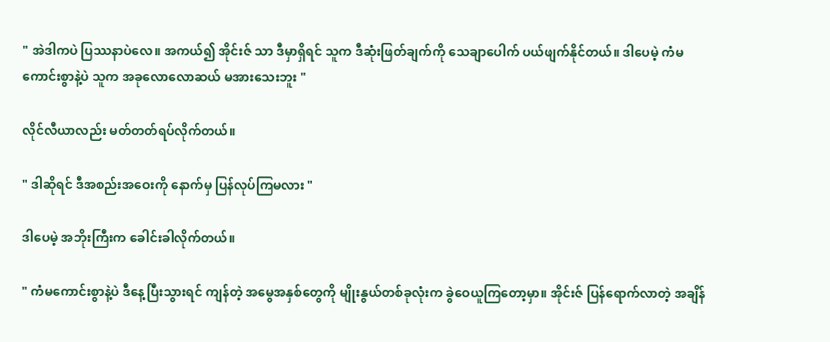" အဲဒါကပဲ ပြဿနာပဲလေ။ အကယ်၍ အိုင်းဇ် သာ ဒီမှာရှိရင် သူက ဒီဆုံးဖြတ်ချက်ကို သေချာပေါက် ပယ်ဖျက်နိုင်တယ်။ ဒါပေမဲ့ ကံမကောင်းစွာနဲ့ပဲ သူက အခုလောလောဆယ် မအားသေးဘူး "

လိုင်လီယာလည်း မတ်တတ်ရပ်လိုက်တယ်။

" ဒါဆိုရင် ဒီအစည်းအဝေးကို နောက်မှ ပြန်လုပ်ကြမလား "

ဒါပေမဲ့ အဘိုးကြီးက ခေါင်းခါလိုက်တယ်။

" ကံမကောင်းစွာနဲ့ပဲ ဒီနေ့ပြီးသွားရင် ကျန်တဲ့ အမွေအနှစ်တွေကို မျိုးနွယ်တစ်ခုလုံးက ခွဲဝေယူကြတော့မှာ။ အိုင်းဇ် ပြန်ရောက်လာတဲ့ အချိန်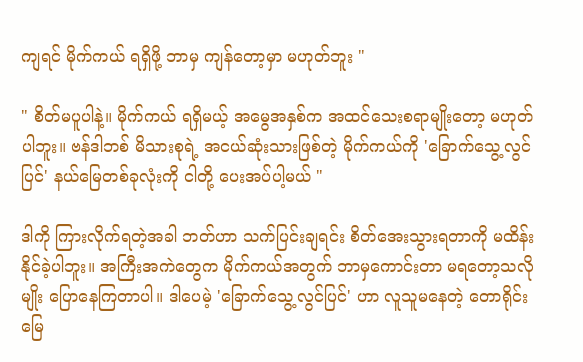ကျရင် မိုက်ကယ် ရရှိဖို့ ဘာမှ ကျန်တော့မှာ မဟုတ်ဘူး "

" စိတ်မပူပါနဲ့။ မိုက်ကယ် ရရှိမယ့် အမွေအနှစ်က အထင်သေးစရာမျိုးတော့ မဟုတ်ပါဘူး။ ဗန်ဒါဘစ် မိသားစုရဲ့ အငယ်ဆုံးသားဖြစ်တဲ့ မိုက်ကယ်ကို 'ခြောက်သွေ့လွင်ပြင်' နယ်မြေတစ်ခုလုံးကို ငါတို့ ပေးအပ်ပါ့မယ် "

ဒါကို ကြားလိုက်ရတဲ့အခါ ဘတ်ဟာ သက်ပြင်းချရင်း စိတ်အေးသွားရတာကို မထိန်းနိုင်ခဲ့ပါဘူး။ အကြီးအကဲတွေက မိုက်ကယ်အတွက် ဘာမှကောင်းတာ မရတော့သလိုမျိုး ပြောနေကြတာပါ။ ဒါပေမဲ့ 'ခြောက်သွေ့လွင်ပြင်' ဟာ လူသူမနေတဲ့ တောရိုင်းမြေ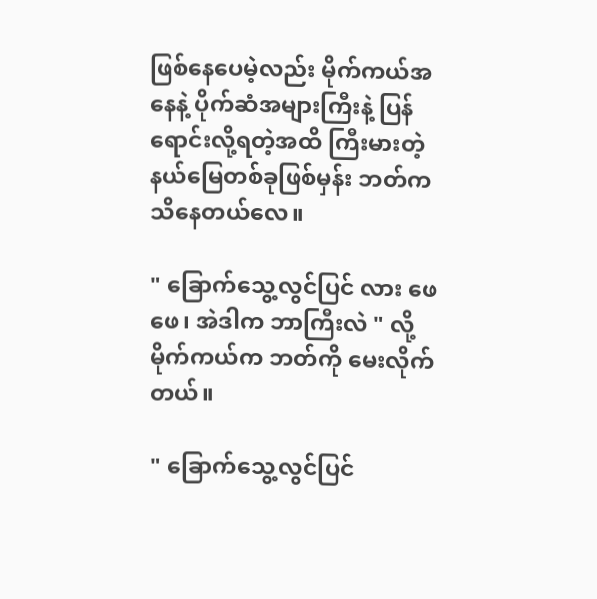ဖြစ်နေပေမဲ့လည်း မိုက်ကယ်အနေနဲ့ ပိုက်ဆံအများကြီးနဲ့ ပြန်ရောင်းလို့ရတဲ့အထိ ကြီးမားတဲ့ နယ်မြေတစ်ခုဖြစ်မှန်း ဘတ်က သိနေတယ်လေ။

" ခြောက်သွေ့လွင်ပြင် လား ဖေဖေ၊ အဲဒါက ဘာကြီးလဲ " လို့ မိုက်ကယ်က ဘတ်ကို မေးလိုက်တယ်။

" ခြောက်သွေ့လွင်ပြင်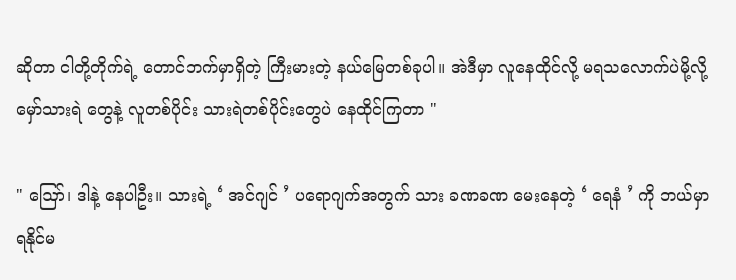ဆိုတာ ငါတို့တိုက်ရဲ့ တောင်ဘက်မှာရှိတဲ့ ကြီးမားတဲ့ နယ်မြေတစ်ခုပါ။ အဲဒီမှာ လူနေထိုင်လို့ မရသလောက်ပဲမို့လို့ မှော်သားရဲ တွေနဲ့ လူတစ်ပိုင်း သားရဲတစ်ပိုင်းတွေပဲ နေထိုင်ကြတာ "

" ဪ၊ ဒါနဲ့ နေပါဦး။ သားရဲ့ ‘ အင်ဂျင် ’ ပရောဂျက်အတွက် သား ခဏခဏ မေးနေတဲ့ ‘ ရေနံ ’ ကို ဘယ်မှာ ရနိုင်မ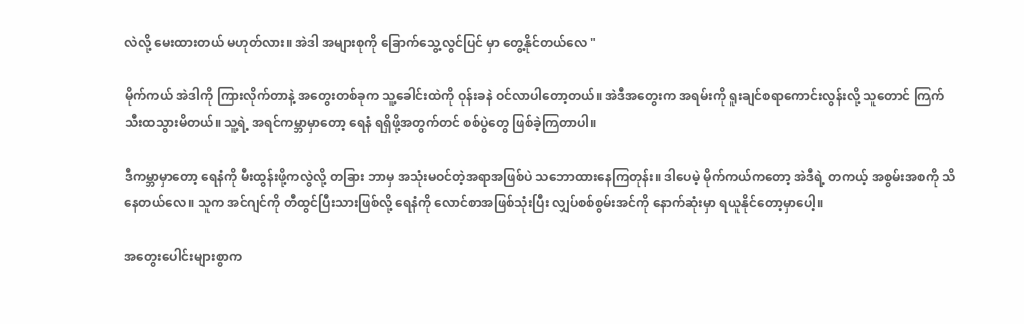လဲလို့ မေးထားတယ် မဟုတ်လား။ အဲဒါ အများစုကို ခြောက်သွေ့လွင်ပြင် မှာ တွေ့နိုင်တယ်လေ "

မိုက်ကယ် အဲဒါကို ကြားလိုက်တာနဲ့ အတွေးတစ်ခုက သူ့ခေါင်းထဲကို ဝုန်းခနဲ ဝင်လာပါတော့တယ်။ အဲဒီအတွေးက အရမ်းကို ရူးချင်စရာကောင်းလွန်းလို့ သူတောင် ကြက်သီးထသွားမိတယ်။ သူ့ရဲ့ အရင်ကမ္ဘာမှာတော့ ရေနံ ရရှိဖို့အတွက်တင် စစ်ပွဲတွေ ဖြစ်ခဲ့ကြတာပါ။

ဒီကမ္ဘာမှာတော့ ရေနံကို မီးထွန်းဖို့ကလွဲလို့ တခြား ဘာမှ အသုံးမဝင်တဲ့အရာအဖြစ်ပဲ သဘောထားနေကြတုန်း။ ဒါပေမဲ့ မိုက်ကယ်ကတော့ အဲဒီရဲ့ တကယ့် အစွမ်းအစကို သိနေတယ်လေ။ သူက အင်ဂျင်ကို တီထွင်ပြီးသားဖြစ်လို့ ရေနံကို လောင်စာအဖြစ်သုံးပြီး လျှပ်စစ်စွမ်းအင်ကို နောက်ဆုံးမှာ ရယူနိုင်တော့မှာပေါ့။

အတွေးပေါင်းများစွာက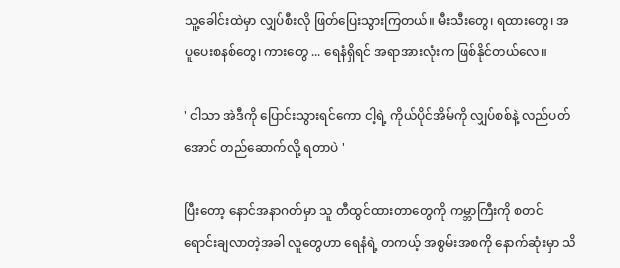သူ့ခေါင်းထဲမှာ လျှပ်စီးလို ဖြတ်ပြေးသွားကြတယ်။ မီးသီးတွေ၊ ရထားတွေ၊ အပူပေးစနစ်တွေ၊ ကားတွေ ... ရေနံရှိရင် အရာအားလုံးက ဖြစ်နိုင်တယ်လေ။

' ငါသာ အဲဒီကို ပြောင်းသွားရင်ကော ငါ့ရဲ့ ကိုယ်ပိုင်အိမ်ကို လျှပ်စစ်နဲ့ လည်ပတ်အောင် တည်ဆောက်လို့ ရတာပဲ '

ပြီးတော့ နောင်အနာဂတ်မှာ သူ တီထွင်ထားတာတွေကို ကမ္ဘာကြီးကို စတင် ရောင်းချလာတဲ့အခါ လူတွေဟာ ရေနံရဲ့ တကယ့် အစွမ်းအစကို နောက်ဆုံးမှာ သိ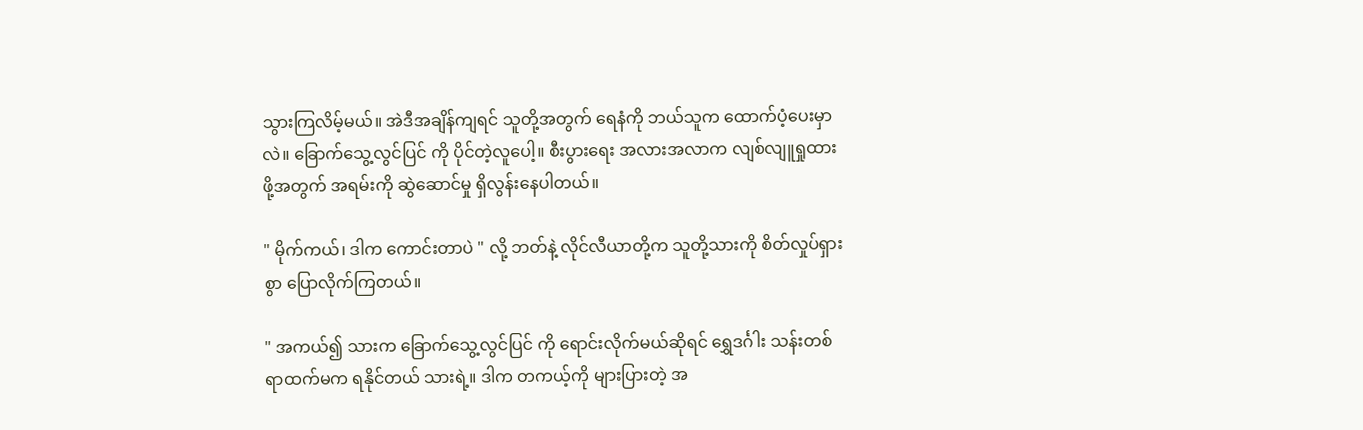သွားကြလိမ့်မယ်။ အဲဒီအချိန်ကျရင် သူတို့အတွက် ရေနံကို ဘယ်သူက ထောက်ပံ့ပေးမှာလဲ။ ခြောက်သွေ့လွင်ပြင် ကို ပိုင်တဲ့လူပေါ့။ စီးပွားရေး အလားအလာက လျစ်လျူရှုထားဖို့အတွက် အရမ်းကို ဆွဲဆောင်မှု ရှိလွန်းနေပါတယ်။

" မိုက်ကယ်၊ ဒါက ကောင်းတာပဲ " လို့ ဘတ်နဲ့ လိုင်လီယာတို့က သူတို့သားကို စိတ်လှုပ်ရှားစွာ ပြောလိုက်ကြတယ်။

" အကယ်၍ သားက ခြောက်သွေ့လွင်ပြင် ကို ရောင်းလိုက်မယ်ဆိုရင် ရွှေဒင်္ဂါး သန်းတစ်ရာထက်မက ရနိုင်တယ် သားရဲ့။ ဒါက တကယ့်ကို များပြားတဲ့ အ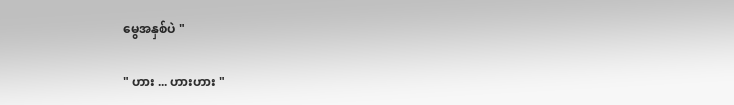မွေအနှစ်ပဲ "

" ဟား ... ဟားဟား "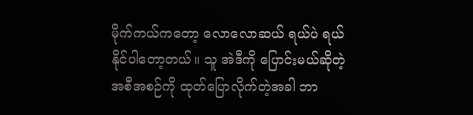မိုက်ကယ်ကတော့ လောလောဆယ် ရယ်ပဲ ရယ်နိုင်ပါတော့တယ်။ သူ အဲဒီကို ပြောင်းမယ်ဆိုတဲ့ အစီအစဉ်ကို ထုတ်ပြောလိုက်တဲ့အခါ ဘာ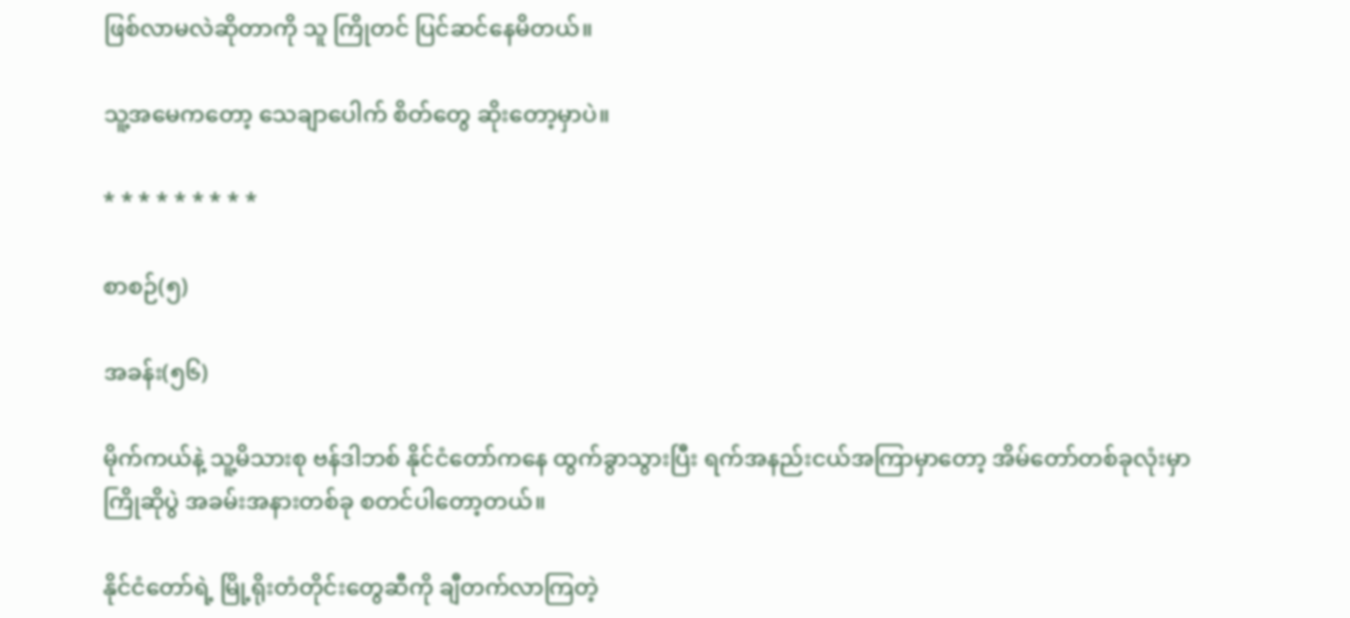ဖြစ်လာမလဲဆိုတာကို သူ ကြိုတင် ပြင်ဆင်နေမိတယ်။

သူ့အမေကတော့ သေချာပေါက် စိတ်တွေ ဆိုးတော့မှာပဲ။

* * * * * * * * *

စာစဉ်(၅)

အခန်း(၅၆)

မိုက်ကယ်နဲ့ သူ့မိသားစု ဗန်ဒါဘစ် နိုင်ငံတော်ကနေ ထွက်ခွာသွားပြီး ရက်အနည်းငယ်အကြာမှာတော့ အိမ်တော်တစ်ခုလုံးမှာ ကြိုဆိုပွဲ အခမ်းအနားတစ်ခု စတင်ပါတော့တယ်။

နိုင်ငံတော်ရဲ့ မြို့ရိုးတံတိုင်းတွေဆီကို ချီတက်လာကြတဲ့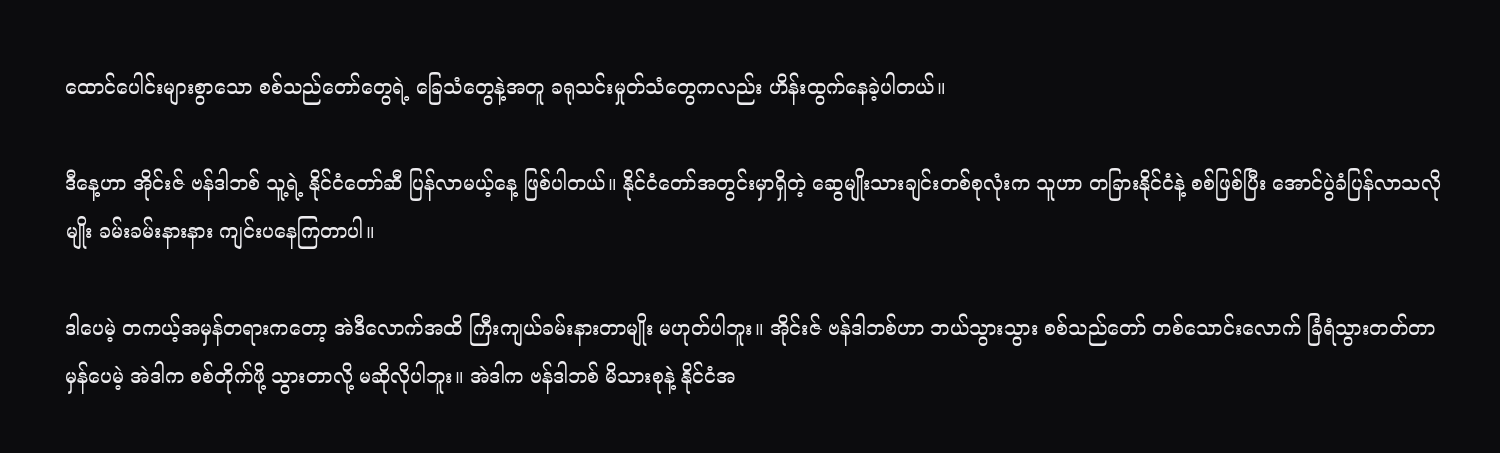ထောင်ပေါင်းများစွာသော စစ်သည်တော်တွေရဲ့ ခြေသံတွေနဲ့အတူ ခရုသင်းမှုတ်သံတွေကလည်း ဟိန်းထွက်နေခဲ့ပါတယ်။

ဒီနေ့ဟာ အိုင်းဇ် ဗန်ဒါဘစ် သူ့ရဲ့ နိုင်ငံတော်ဆီ ပြန်လာမယ့်နေ့ ဖြစ်ပါတယ်။ နိုင်ငံတော်အတွင်းမှာရှိတဲ့ ဆွေမျိုးသားချင်းတစ်စုလုံးက သူဟာ တခြားနိုင်ငံနဲ့ စစ်ဖြစ်ပြီး အောင်ပွဲခံပြန်လာသလိုမျိုး ခမ်းခမ်းနားနား ကျင်းပနေကြတာပါ။

ဒါပေမဲ့ တကယ့်အမှန်တရားကတော့ အဲဒီလောက်အထိ ကြီးကျယ်ခမ်းနားတာမျိုး မဟုတ်ပါဘူး။ အိုင်းဇ် ဗန်ဒါဘစ်ဟာ ဘယ်သွားသွား စစ်သည်တော် တစ်သောင်းလောက် ခြံရံသွားတတ်တာ မှန်ပေမဲ့ အဲဒါက စစ်တိုက်ဖို့ သွားတာလို့ မဆိုလိုပါဘူး။ အဲဒါက ဗန်ဒါဘစ် မိသားစုနဲ့ နိုင်ငံအ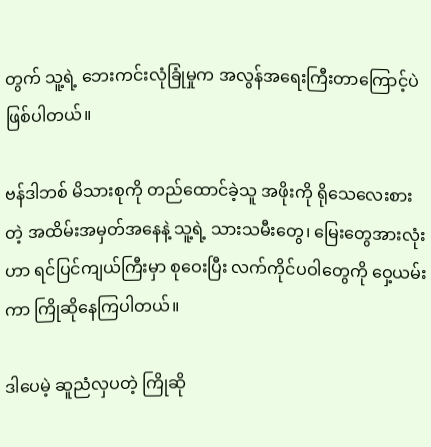တွက် သူ့ရဲ့ ဘေးကင်းလုံခြုံမှုက အလွန်အရေးကြီးတာကြောင့်ပဲ ဖြစ်ပါတယ်။

ဗန်ဒါဘစ် မိသားစုကို တည်ထောင်ခဲ့သူ အဖိုးကို ရိုသေလေးစားတဲ့ အထိမ်းအမှတ်အနေနဲ့ သူ့ရဲ့ သားသမီးတွေ၊ မြေးတွေအားလုံးဟာ ရင်ပြင်ကျယ်ကြီးမှာ စုဝေးပြီး လက်ကိုင်ပဝါတွေကို ဝှေ့ယမ်းကာ ကြိုဆိုနေကြပါတယ်။

ဒါပေမဲ့ ဆူညံလှပတဲ့ ကြိုဆို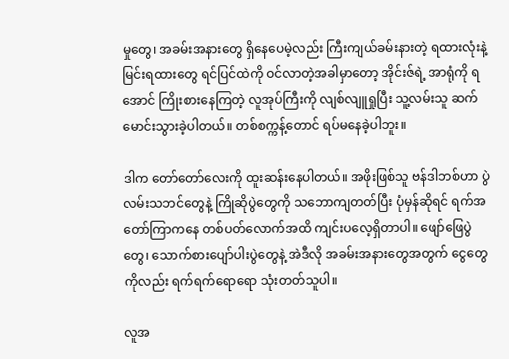မှုတွေ၊ အခမ်းအနားတွေ ရှိနေပေမဲ့လည်း ကြီးကျယ်ခမ်းနားတဲ့ ရထားလုံးနဲ့ မြင်းရထားတွေ ရင်ပြင်ထဲကို ဝင်လာတဲ့အခါမှာတော့ အိုင်းဇ်ရဲ့ အာရုံကို ရအောင် ကြိုးစားနေကြတဲ့ လူအုပ်ကြီးကို လျစ်လျူရှုပြီး သူ့လမ်းသူ ဆက်မောင်းသွားခဲ့ပါတယ်။ တစ်စက္ကန့်တောင် ရပ်မနေခဲ့ပါဘူး။

ဒါက တော်တော်လေးကို ထူးဆန်းနေပါတယ်။ အဖိုးဖြစ်သူ ဗန်ဒါဘစ်ဟာ ပွဲလမ်းသဘင်တွေနဲ့ ကြိုဆိုပွဲတွေကို သဘောကျတတ်ပြီး ပုံမှန်ဆိုရင် ရက်အတော်ကြာကနေ တစ်ပတ်လောက်အထိ ကျင်းပလေ့ရှိတာပါ။ ဖျော်ဖြေပွဲတွေ၊ သောက်စားပျော်ပါးပွဲတွေနဲ့ အဲဒီလို အခမ်းအနားတွေအတွက် ငွေတွေကိုလည်း ရက်ရက်ရောရော သုံးတတ်သူပါ။

လူအ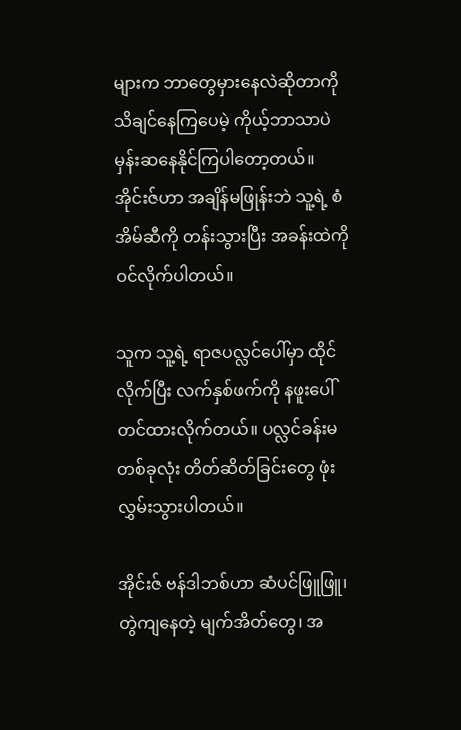များက ဘာတွေမှားနေလဲဆိုတာကို သိချင်နေကြပေမဲ့ ကိုယ့်ဘာသာပဲ မှန်းဆနေနိုင်ကြပါတော့တယ်။ အိုင်းဇ်ဟာ အချိန်မဖြုန်းဘဲ သူ့ရဲ့ စံအိမ်ဆီကို တန်းသွားပြီး အခန်းထဲကို ဝင်လိုက်ပါတယ်။

သူက သူ့ရဲ့ ရာဇပလ္လင်ပေါ်မှာ ထိုင်လိုက်ပြီး လက်နှစ်ဖက်ကို နဖူးပေါ်တင်ထားလိုက်တယ်။ ပလ္လင်ခန်းမတစ်ခုလုံး တိတ်ဆိတ်ခြင်းတွေ ဖုံးလွှမ်းသွားပါတယ်။

အိုင်းဇ် ဗန်ဒါဘစ်ဟာ ဆံပင်ဖြူဖြူ၊ တွဲကျနေတဲ့ မျက်အိတ်တွေ၊ အ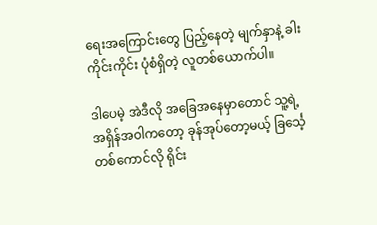ရေးအကြောင်းတွေ ပြည့်နေတဲ့ မျက်နှာနဲ့ ခါးကိုင်းကိုင်း ပုံစံရှိတဲ့ လူတစ်ယောက်ပါ။

ဒါပေမဲ့ အဲဒီလို အခြေအနေမှာတောင် သူ့ရဲ့ အရှိန်အဝါကတော့ ခုန်အုပ်တော့မယ့် ခြင်္သေ့တစ်ကောင်လို ရိုင်း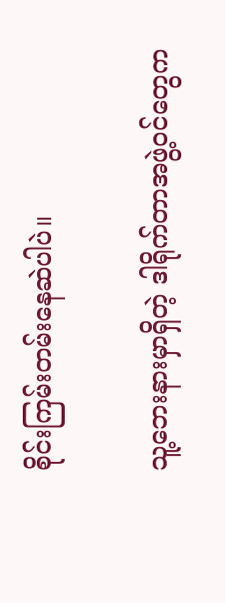စိုင်းကြမ်းတမ်းနေဆဲပါပဲ။

သူ့ဘေးနားမှာရှိတဲ့ ဒါရိုက်တာအဖွဲ့ဝင်တွေက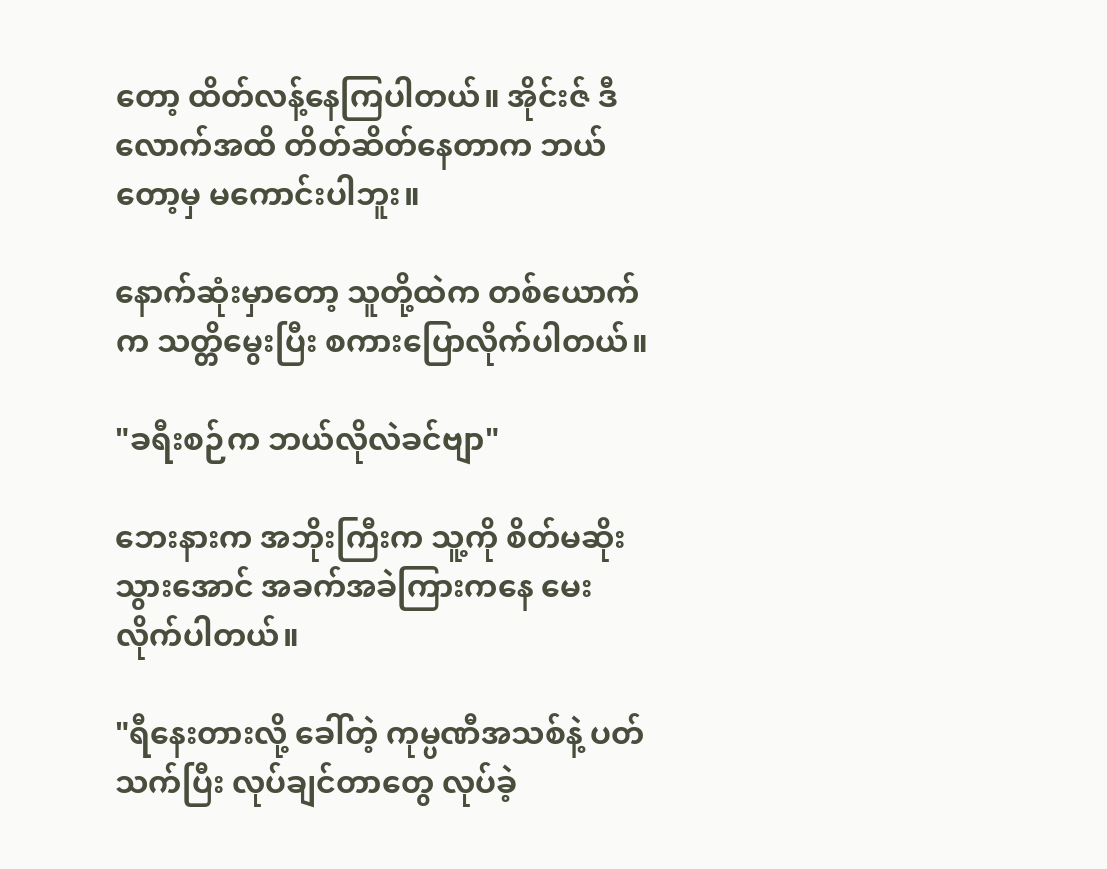တော့ ထိတ်လန့်နေကြပါတယ်။ အိုင်းဇ် ဒီလောက်အထိ တိတ်ဆိတ်နေတာက ဘယ်တော့မှ မကောင်းပါဘူး။

နောက်ဆုံးမှာတော့ သူတို့ထဲက တစ်ယောက်က သတ္တိမွေးပြီး စကားပြောလိုက်ပါတယ်။

"ခရီးစဉ်က ဘယ်လိုလဲခင်ဗျာ"

ဘေးနားက အဘိုးကြီးက သူ့ကို စိတ်မဆိုးသွားအောင် အခက်အခဲကြားကနေ မေးလိုက်ပါတယ်။

"ရီနေးတားလို့ ခေါ်တဲ့ ကုမ္ပဏီအသစ်နဲ့ ပတ်သက်ပြီး လုပ်ချင်တာတွေ လုပ်ခဲ့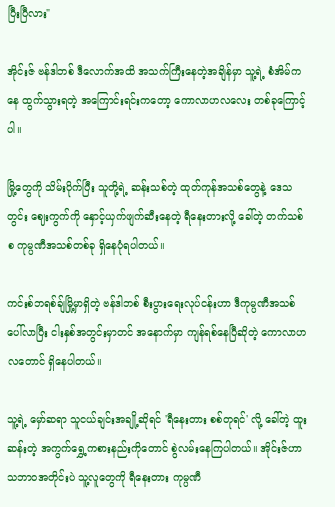ပြီးပြီလား"

အိုင်းဇ် ဗန်ဒါဘစ် ဒီလောက်အထိ အသက်ကြီးနေတဲ့အချိန်မှာ သူ့ရဲ့ စံအိမ်ကနေ ထွက်သွားရတဲ့ အကြောင်းရင်းကတော့ ကောလာဟလလေး တစ်ခုကြောင့်ပါ။

မြို့တွေကို သိမ်းပိုက်ပြီး သူတို့ရဲ့ ဆန်းသစ်တဲ့ ထုတ်ကုန်အသစ်တွေနဲ့ ဒေသတွင်း ဈေးကွက်ကို နှောင့်ယှက်ဖျက်ဆီးနေတဲ့ ရီနေးတားလို့ ခေါ်တဲ့ တက်သစ်စ ကုမ္ပဏီအသစ်တစ်ခု ရှိနေပုံရပါတယ်။

ကင်းစ်ဘရစ်ချ်မြို့မှာရှိတဲ့ ဗန်ဒါဘစ် စီးပွားရေးလုပ်ငန်းဟာ ဒီကုမ္ပဏီအသစ်ပေါ်လာပြီး ငါးနှစ်အတွင်းမှာတင် အနောက်မှာ ကျန်ရစ်နေပြီဆိုတဲ့ ကောလာဟလတောင် ရှိနေပါတယ်။

သူ့ရဲ့ မှော်ဆရာ သူငယ်ချင်းအချို့ဆိုရင် 'ရီနေးတား စစ်တုရင်' လို့ ခေါ်တဲ့ ထူးဆန်းတဲ့ အကွက်ရွှေ့ကစားနည်းကိုတောင် စွဲလမ်းနေကြပါတယ်။ အိုင်းဇ်ဟာ သဘာဝအတိုင်းပဲ သူ့လူတွေကို ရီနေးတား ကုမ္ပဏီ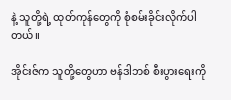နဲ့ သူတို့ရဲ့ ထုတ်ကုန်တွေကို စုံစမ်းခိုင်းလိုက်ပါတယ်။

အိုင်းဇ်က သူတို့တွေဟာ ဗန်ဒါဘစ် စီးပွားရေးကို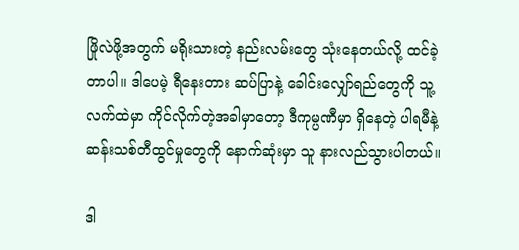ဖြိုလဲဖို့အတွက် မရိုးသားတဲ့ နည်းလမ်းတွေ သုံးနေတယ်လို့ ထင်ခဲ့တာပါ။ ဒါပေမဲ့ ရီနေးတား ဆပ်ပြာနဲ့ ခေါင်းလျှော်ရည်တွေကို သူ့လက်ထဲမှာ ကိုင်လိုက်တဲ့အခါမှာတော့ ဒီကုမ္ပဏီမှာ ရှိနေတဲ့ ပါရမီနဲ့ ဆန်းသစ်တီထွင်မှုတွေကို နောက်ဆုံးမှာ သူ နားလည်သွားပါတယ်။

ဒါ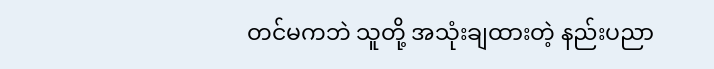တင်မကဘဲ သူတို့ အသုံးချထားတဲ့ နည်းပညာ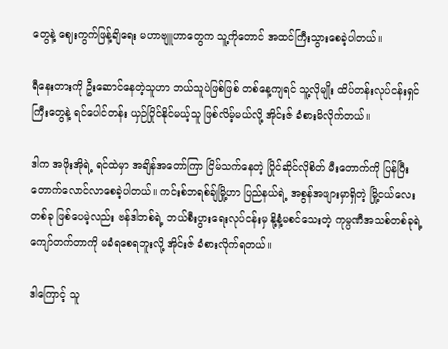တွေနဲ့ ဈေးကွက်ဖြန့်ချိရေး မဟာဗျူဟာတွေက သူ့ကိုတောင် အထင်ကြီးသွားစေခဲ့ပါတယ်။

ရီနေးတားကို ဦးဆောင်နေတဲ့သူဟာ ဘယ်သူပဲဖြစ်ဖြစ် တစ်နေ့ကျရင် သူ့လိုမျိုး ထိပ်တန်းလုပ်ငန်းရှင်ကြီးတွေနဲ့ ရင်ပေါင်တန်း ယှဉ်ပြိုင်နိုင်မယ့်သူ ဖြစ်လိမ့်မယ်လို့ အိုင်းဇ် ခံစားမိလိုက်တယ်။

ဒါက အဖိုးအိုရဲ့ ရင်ထဲမှာ အချိန်အတော်ကြာ ငြိမ်သက်နေတဲ့ ပြိုင်ဆိုင်လိုစိတ် မီးတောက်ကို ပြန်ပြီး တောက်လောင်လာစေခဲ့ပါတယ်။ ကင်းစ်ဘရစ်ချ်မြို့ဟာ ပြည်နယ်ရဲ့ အစွန်အဖျားမှာရှိတဲ့ မြို့ငယ်လေးတစ်ခု ဖြစ်ပေမဲ့လည်း ဗန်ဒါဘစ်ရဲ့ ဘယ်စီးပွားရေးလုပ်ငန်းမှ နို့နံ့မစင်သေးတဲ့ ကုမ္ပဏီအသစ်တစ်ခုရဲ့ ကျော်တက်တာကို မခံရစေရဘူးလို့ အိုင်းဇ် ခံစားလိုက်ရတယ်။

ဒါကြောင့် သူ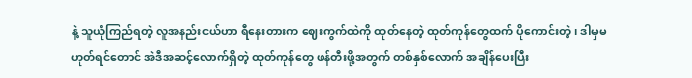နဲ့ သူယုံကြည်ရတဲ့ လူအနည်းငယ်ဟာ ရီနေးတားက ဈေးကွက်ထဲကို ထုတ်နေတဲ့ ထုတ်ကုန်တွေထက် ပိုကောင်းတဲ့၊ ဒါမှမဟုတ်ရင်တောင် အဲဒီအဆင့်လောက်ရှိတဲ့ ထုတ်ကုန်တွေ ဖန်တီးဖို့အတွက် တစ်နှစ်လောက် အချိန်ပေးပြီး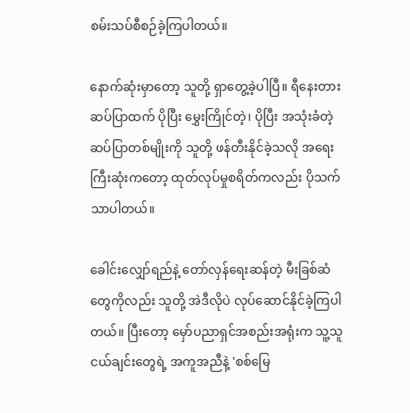စမ်းသပ်စီစဉ်ခဲ့ကြပါတယ်။

နောက်ဆုံးမှာတော့ သူတို့ ရှာတွေ့ခဲ့ပါပြီ။ ရီနေးတား ဆပ်ပြာထက် ပိုပြီး မွှေးကြိုင်တဲ့၊ ပိုပြီး အသုံးခံတဲ့ ဆပ်ပြာတစ်မျိုးကို သူတို့ ဖန်တီးနိုင်ခဲ့သလို အရေးကြီးဆုံးကတော့ ထုတ်လုပ်မှုစရိတ်ကလည်း ပိုသက်သာပါတယ်။

ခေါင်းလျှော်ရည်နဲ့ တော်လှန်ရေးဆန်တဲ့ မီးခြစ်ဆံတွေကိုလည်း သူတို့ အဲဒီလိုပဲ လုပ်ဆောင်နိုင်ခဲ့ကြပါတယ်။ ပြီးတော့ မှော်ပညာရှင်အစည်းအရုံးက သူ့သူငယ်ချင်းတွေရဲ့ အကူအညီနဲ့ 'စစ်မြေ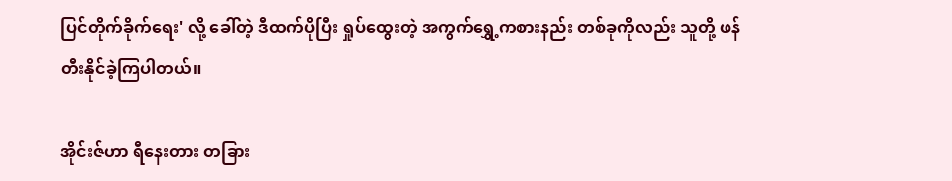ပြင်တိုက်ခိုက်ရေး' လို့ ခေါ်တဲ့ ဒီထက်ပိုပြီး ရှုပ်ထွေးတဲ့ အကွက်ရွှေ့ကစားနည်း တစ်ခုကိုလည်း သူတို့ ဖန်တီးနိုင်ခဲ့ကြပါတယ်။

အိုင်းဇ်ဟာ ရီနေးတား တခြား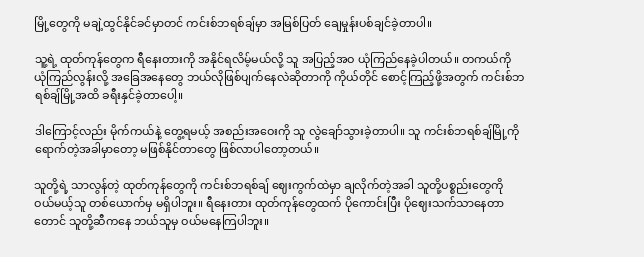မြို့တွေကို မချဲ့ထွင်နိုင်ခင်မှာတင် ကင်းစ်ဘရစ်ချ်မှာ အမြစ်ပြတ် ချေမှုန်းပစ်ချင်ခဲ့တာပါ။

သူ့ရဲ့ ထုတ်ကုန်တွေက ရီနေးတားကို အနိုင်ရလိမ့်မယ်လို့ သူ အပြည့်အဝ ယုံကြည်နေခဲ့ပါတယ်။ တကယ်ကို ယုံကြည်လွန်းလို့ အခြေအနေတွေ ဘယ်လိုဖြစ်ပျက်နေလဲဆိုတာကို ကိုယ်တိုင် စောင့်ကြည့်ဖို့အတွက် ကင်းစ်ဘရစ်ချ်မြို့အထိ ခရီးနှင်ခဲ့တာပေါ့။

ဒါကြောင့်လည်း မိုက်ကယ်နဲ့ တွေ့ရမယ့် အစည်းအဝေးကို သူ လွဲချော်သွားခဲ့တာပါ။ သူ ကင်းစ်ဘရစ်ချ်မြို့ကို ရောက်တဲ့အခါမှာတော့ မဖြစ်နိုင်တာတွေ ဖြစ်လာပါတော့တယ်။

သူတို့ရဲ့ သာလွန်တဲ့ ထုတ်ကုန်တွေကို ကင်းစ်ဘရစ်ချ် ဈေးကွက်ထဲမှာ ချလိုက်တဲ့အခါ သူတို့ပစ္စည်းတွေကို ဝယ်မယ့်သူ တစ်ယောက်မှ မရှိပါဘူး။ ရီနေးတား ထုတ်ကုန်တွေထက် ပိုကောင်းပြီး ပိုဈေးသက်သာနေတာတောင် သူတို့ဆီကနေ ဘယ်သူမှ ဝယ်မနေကြပါဘူး။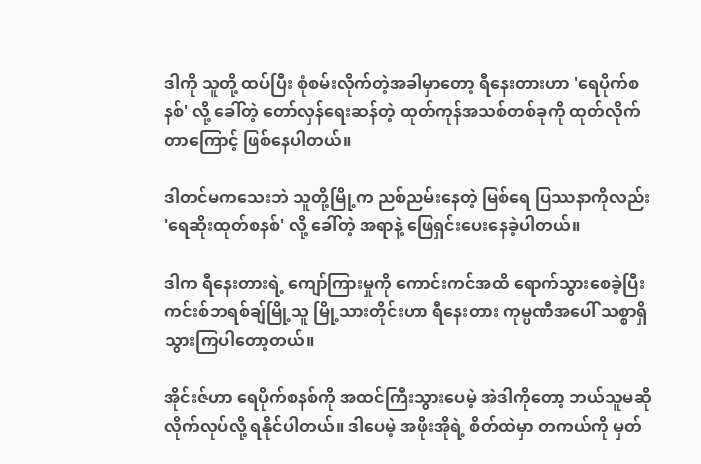ဒါကို သူတို့ ထပ်ပြီး စုံစမ်းလိုက်တဲ့အခါမှာတော့ ရီနေးတားဟာ 'ရေပိုက်စနစ်' လို့ ခေါ်တဲ့ တော်လှန်ရေးဆန်တဲ့ ထုတ်ကုန်အသစ်တစ်ခုကို ထုတ်လိုက်တာကြောင့် ဖြစ်နေပါတယ်။

ဒါတင်မကသေးဘဲ သူတို့မြို့က ညစ်ညမ်းနေတဲ့ မြစ်ရေ ပြဿနာကိုလည်း 'ရေဆိုးထုတ်စနစ်' လို့ ခေါ်တဲ့ အရာနဲ့ ဖြေရှင်းပေးနေခဲ့ပါတယ်။

ဒါက ရီနေးတားရဲ့ ကျော်ကြားမှုကို ကောင်းကင်အထိ ရောက်သွားစေခဲ့ပြီး ကင်းစ်ဘရစ်ချ်မြို့သူ မြို့သားတိုင်းဟာ ရီနေးတား ကုမ္ပဏီအပေါ် သစ္စာရှိသွားကြပါတော့တယ်။

အိုင်းဇ်ဟာ ရေပိုက်စနစ်ကို အထင်ကြီးသွားပေမဲ့ အဲဒါကိုတော့ ဘယ်သူမဆို လိုက်လုပ်လို့ ရနိုင်ပါတယ်။ ဒါပေမဲ့ အဖိုးအိုရဲ့ စိတ်ထဲမှာ တကယ်ကို မှတ်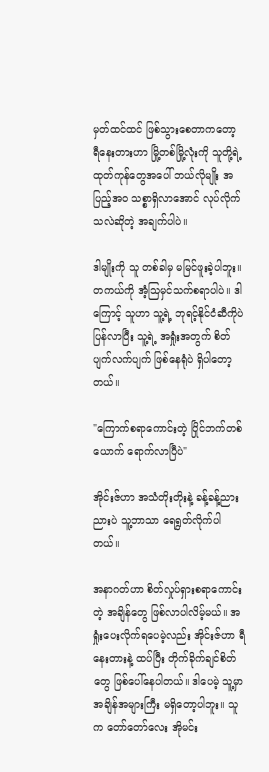မှတ်ထင်ထင် ဖြစ်သွားစေတာကတော့ ရီနေးတားဟာ မြို့တစ်မြို့လုံးကို သူတို့ရဲ့ ထုတ်ကုန်တွေအပေါ် ဘယ်လိုမျိုး အပြည့်အဝ သစ္စာရှိလာအောင် လုပ်လိုက်သလဲဆိုတဲ့ အချက်ပါပဲ။

ဒါမျိုးကို သူ တစ်ခါမှ မမြင်ဖူးခဲ့ပါဘူး။ တကယ်ကို အံ့သြမှင်သက်စရာပါပဲ။ ဒါကြောင့် သူဟာ သူ့ရဲ့ ဘုရင့်နိုင်ငံဆီကိုပဲ ပြန်လာပြီး သူ့ရဲ့ အရှုံးအတွက် စိတ်ပျက်လက်ပျက် ဖြစ်နေရုံပဲ ရှိပါတော့တယ်။

"ကြောက်စရာကောင်းတဲ့ ပြိုင်ဘက်တစ်ယောက် ရောက်လာပြီပဲ"

အိုင်းဇ်ဟာ အသံတိုးတိုးနဲ့ ခန့်ခန့်ညားညားပဲ သူ့ဘာသာ ရေရွတ်လိုက်ပါတယ်။

အနာဂတ်ဟာ စိတ်လှုပ်ရှားစရာကောင်းတဲ့ အချိန်တွေ ဖြစ်လာပါလိမ့်မယ်။ အရှုံးပေးလိုက်ရပေမဲ့လည်း အိုင်းဇ်ဟာ ရီနေးတားနဲ့ ထပ်ပြီး တိုက်ခိုက်ချင်စိတ်တွေ ဖြစ်ပေါ်နေပါတယ်။ ဒါပေမဲ့ သူ့မှာ အချိန်အများကြီး မရှိတော့ပါဘူး။ သူက တော်တော်လေး အိုမင်း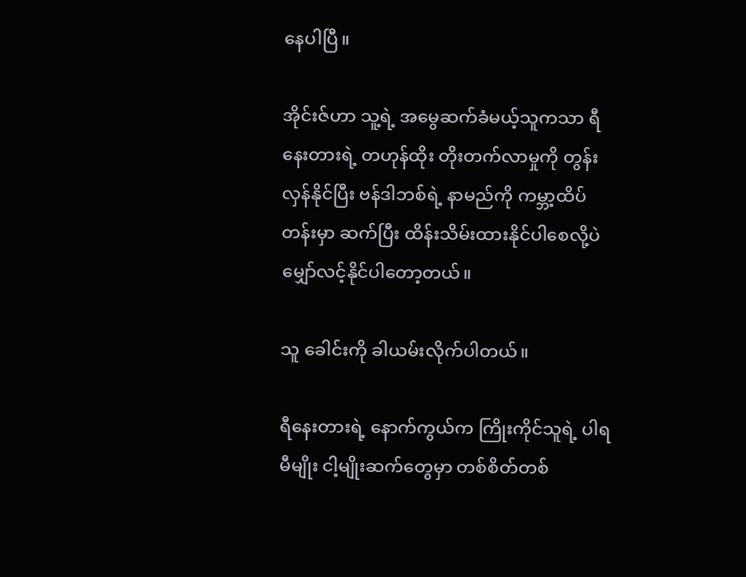နေပါပြီ။

အိုင်းဇ်ဟာ သူ့ရဲ့ အမွေဆက်ခံမယ့်သူကသာ ရီနေးတားရဲ့ တဟုန်ထိုး တိုးတက်လာမှုကို တွန်းလှန်နိုင်ပြီး ဗန်ဒါဘစ်ရဲ့ နာမည်ကို ကမ္ဘာ့ထိပ်တန်းမှာ ဆက်ပြီး ထိန်းသိမ်းထားနိုင်ပါစေလို့ပဲ မျှော်လင့်နိုင်ပါတော့တယ်။

သူ ခေါင်းကို ခါယမ်းလိုက်ပါတယ်။

ရီနေးတားရဲ့ နောက်ကွယ်က ကြိုးကိုင်သူရဲ့ ပါရမီမျိုး ငါ့မျိုးဆက်တွေမှာ တစ်စိတ်တစ်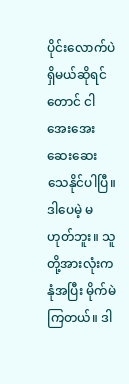ပိုင်းလောက်ပဲ ရှိမယ်ဆိုရင်တောင် ငါ အေးအေးဆေးဆေး သေနိုင်ပါပြီ။ ဒါပေမဲ့ မဟုတ်ဘူး။ သူတို့အားလုံးက နုံအပြီး မိုက်မဲကြတယ်။ ဒါ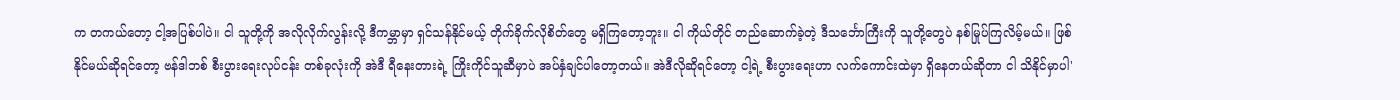က တကယ်တော့ ငါ့အပြစ်ပါပဲ။ ငါ သူတို့ကို အလိုလိုက်လွန်းလို့ ဒီကမ္ဘာမှာ ရှင်သန်နိုင်မယ့် တိုက်ခိုက်လိုစိတ်တွေ မရှိကြတော့ဘူး။ ငါ ကိုယ်တိုင် တည်ဆောက်ခဲ့တဲ့ ဒီသင်္ဘောကြီးကို သူတို့တွေပဲ နစ်မြုပ်ကြလိမ့်မယ်။ ဖြစ်နိုင်မယ်ဆိုရင်တော့ ဗန်ဒါဘစ် စီးပွားရေးလုပ်ငန်း တစ်ခုလုံးကို အဲဒီ ရီနေးတားရဲ့ ကြိုးကိုင်သူဆီမှာပဲ အပ်နှံချင်ပါတော့တယ်။ အဲဒီလိုဆိုရင်တော့ ငါ့ရဲ့ စီးပွားရေးဟာ လက်ကောင်းထဲမှာ ရှိနေတယ်ဆိုတာ ငါ သိနိုင်မှာပါ'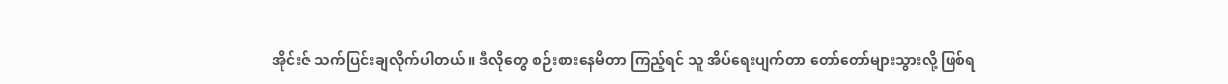အိုင်းဇ် သက်ပြင်းချလိုက်ပါတယ်။ ဒီလိုတွေ စဉ်းစားနေမိတာ ကြည့်ရင် သူ အိပ်ရေးပျက်တာ တော်တော်များသွားလို့ ဖြစ်ရ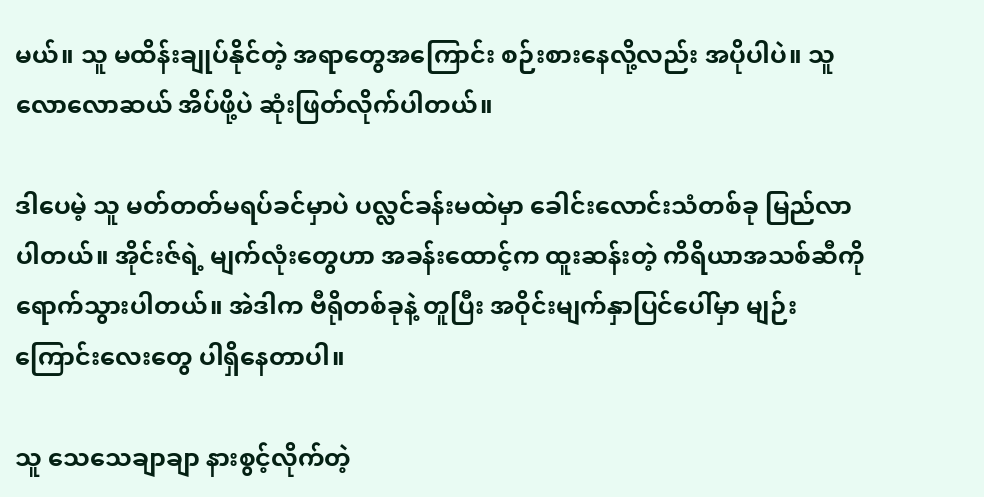မယ်။ သူ မထိန်းချုပ်နိုင်တဲ့ အရာတွေအကြောင်း စဉ်းစားနေလို့လည်း အပိုပါပဲ။ သူ လောလောဆယ် အိပ်ဖို့ပဲ ဆုံးဖြတ်လိုက်ပါတယ်။

ဒါပေမဲ့ သူ မတ်တတ်မရပ်ခင်မှာပဲ ပလ္လင်ခန်းမထဲမှာ ခေါင်းလောင်းသံတစ်ခု မြည်လာပါတယ်။ အိုင်းဇ်ရဲ့ မျက်လုံးတွေဟာ အခန်းထောင့်က ထူးဆန်းတဲ့ ကိရိယာအသစ်ဆီကို ရောက်သွားပါတယ်။ အဲဒါက ဗီရိုတစ်ခုနဲ့ တူပြီး အဝိုင်းမျက်နှာပြင်ပေါ်မှာ မျဉ်းကြောင်းလေးတွေ ပါရှိနေတာပါ။

သူ သေသေချာချာ နားစွင့်လိုက်တဲ့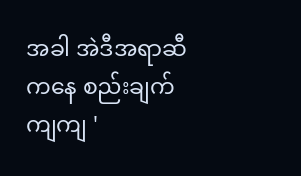အခါ အဲဒီအရာဆီကနေ စည်းချက်ကျကျ '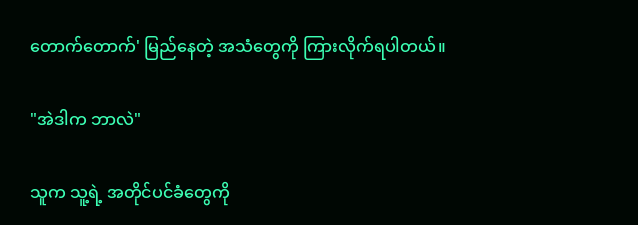တောက်တောက်' မြည်နေတဲ့ အသံတွေကို ကြားလိုက်ရပါတယ်။

"အဲဒါက ဘာလဲ"

သူက သူ့ရဲ့ အတိုင်ပင်ခံတွေကို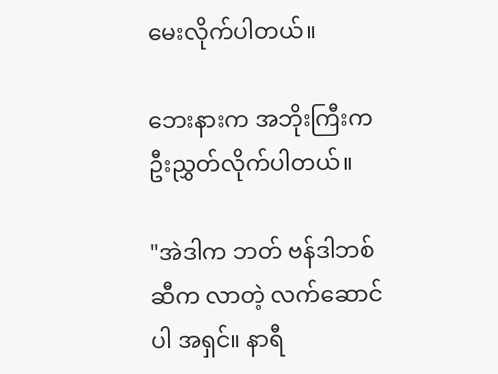မေးလိုက်ပါတယ်။

ဘေးနားက အဘိုးကြီးက ဦးညွှတ်လိုက်ပါတယ်။

"အဲဒါက ဘတ် ဗန်ဒါဘစ်ဆီက လာတဲ့ လက်ဆောင်ပါ အရှင်။ နာရီ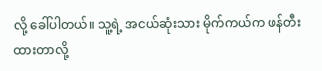လို့ ခေါ်ပါတယ်။ သူ့ရဲ့ အငယ်ဆုံးသား မိုက်ကယ်က ဖန်တီးထားတာလို့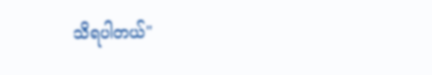သိရပါတယ်"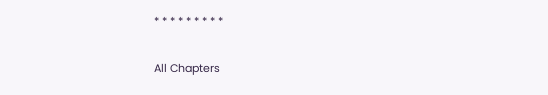* * * * * * * * *

All Chapters